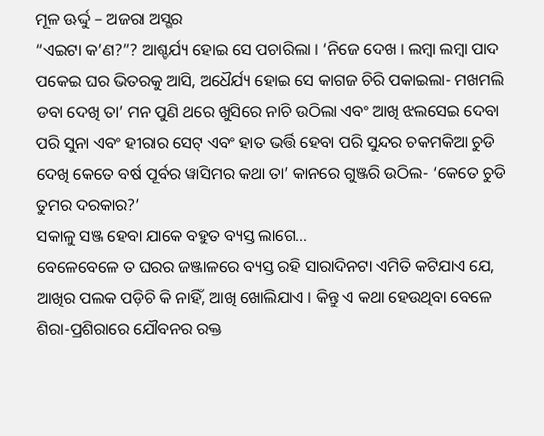ମୂଳ ଊର୍ଦ୍ଦୁ – ଅଜରା ଅସ୍ଗର
“ଏଇଟା କ’ଣ?”? ଆଶ୍ଚର୍ଯ୍ୟ ହୋଇ ସେ ପଚାରିଲା । ‘ନିଜେ ଦେଖ । ଲମ୍ବା ଲମ୍ବା ପାଦ ପକେଇ ଘର ଭିତରକୁ ଆସି, ଅଧୈର୍ଯ୍ୟ ହୋଇ ସେ କାଗଜ ଚିରି ପକାଇଲା- ମଖମଲି ଡବା ଦେଖି ତା’ ମନ ପୁଣି ଥରେ ଖୁସିରେ ନାଚି ଉଠିଲା ଏବଂ ଆଖି ଝଲସେଇ ଦେବା ପରି ସୁନା ଏବଂ ହୀରାର ସେଟ୍ ଏବଂ ହାତ ଭର୍ତ୍ତି ହେବା ପରି ସୁନ୍ଦର ଚକମକିଆ ଚୁଡି ଦେଖି କେତେ ବର୍ଷ ପୂର୍ବର ୱାସିମର କଥା ତା’ କାନରେ ଗୁଞ୍ଜରି ଉଠିଲ- ‘କେତେ ଚୁଡି ତୁମର ଦରକାର?’
ସକାଳୁ ସଞ୍ଜ ହେବା ଯାକେ ବହୁତ ବ୍ୟସ୍ତ ଲାଗେ…
ବେଳେବେଳେ ତ ଘରର ଜଞ୍ଜାଳରେ ବ୍ୟସ୍ତ ରହି ସାରାଦିନଟା ଏମିତି କଟିଯାଏ ଯେ, ଆଖିର ପଲକ ପଡ଼ିଚି କି ନାହିଁ, ଆଖି ଖୋଲିଯାଏ । କିନ୍ତୁ ଏ କଥା ହେଉଥିବା ବେଳେ ଶିରା-ପ୍ରଶିରାରେ ଯୌବନର ରକ୍ତ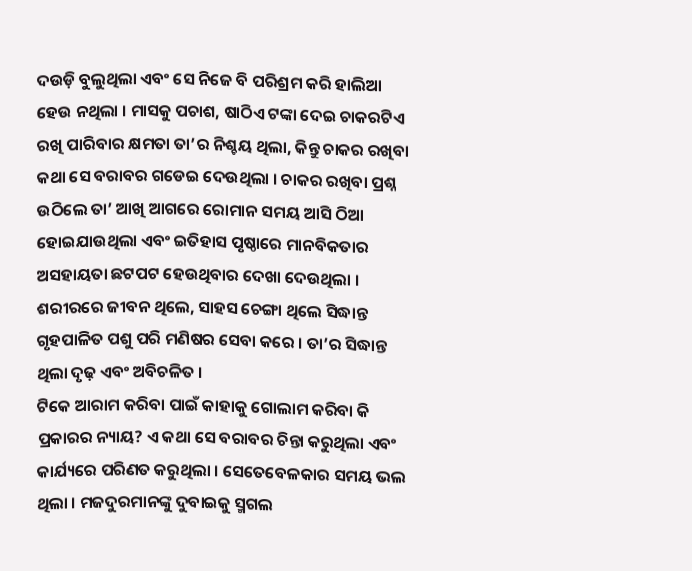ଦଉଡ଼ି ବୁଲୁଥିଲା ଏବଂ ସେ ନିଜେ ବି ପରିଶ୍ରମ କରି ହାଲିଆ ହେଉ ନଥିଲା । ମାସକୁ ପଚାଶ, ଷାଠିଏ ଟଙ୍କା ଦେଇ ଚାକରଟିଏ ରଖି ପାରିବାର କ୍ଷମତା ତା’ର ନିଶ୍ଚୟ ଥିଲା, କିନ୍ତୁ ଚାକର ରଖିବା କଥା ସେ ବରାବର ଗଡେଇ ଦେଉଥିଲା । ଚାକର ରଖିବା ପ୍ରଶ୍ନ ଉଠିଲେ ତା’ ଆଖି ଆଗରେ ରୋମାନ ସମୟ ଆସି ଠିଆ ହୋଇଯାଉଥିଲା ଏବଂ ଇତିହାସ ପୃଷ୍ଠାରେ ମାନବିକତାର ଅସହାୟତା ଛଟପଟ ହେଉଥିବାର ଦେଖା ଦେଉଥିଲା । ଶରୀରରେ ଜୀବନ ଥିଲେ, ସାହସ ଚେଙ୍ଗା ଥିଲେ ସିଦ୍ଧାନ୍ତ ଗୃହପାଳିତ ପଶୁ ପରି ମଣିଷର ସେବା କରେ । ତା’ର ସିଦ୍ଧାନ୍ତ ଥିଲା ଦୃଢ଼ ଏବଂ ଅବିଚଳିତ ।
ଟିକେ ଆରାମ କରିବା ପାଇଁ କାହାକୁ ଗୋଲାମ କରିବା କି ପ୍ରକାରର ନ୍ୟାୟ? ଏ କଥା ସେ ବରାବର ଚିନ୍ତା କରୁଥିଲା ଏବଂ କାର୍ଯ୍ୟରେ ପରିଣତ କରୁଥିଲା । ସେତେବେଳକାର ସମୟ ଭଲ ଥିଲା । ମଜଦୁରମାନଙ୍କୁ ଦୁବାଇକୁ ସ୍ମଗଲ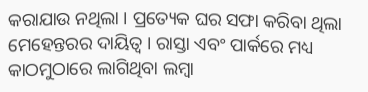କରାଯାଉ ନଥିଲା । ପ୍ରତ୍ୟେକ ଘର ସଫା କରିବା ଥିଲା ମେହେନ୍ତରର ଦାୟିତ୍ୱ । ରାସ୍ତା ଏବଂ ପାର୍କରେ ମଧ୍ୟ କାଠମୁଠାରେ ଲାଗିଥିବା ଲମ୍ବା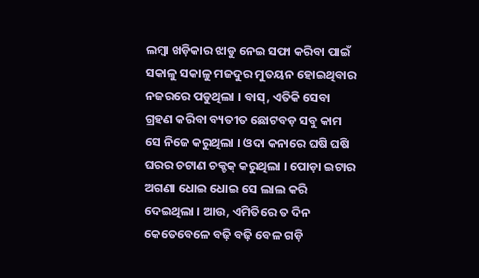ଲମ୍ବା ଖଡ଼ିକାର ଝାଡୁ ନେଇ ସଫା କରିବା ପାଇଁ ସକାଳୁ ସକାଳୁ ମଜଦୁର ମୁତୟନ ହୋଇଥିବାର ନଜରରେ ପଡୁଥିଲା । ବାସ୍, ଏତିକି ସେବା ଗ୍ରହଣ କରିବା ବ୍ୟତୀତ ଛୋଟବଡ଼ ସବୁ କାମ ସେ ନିଜେ କରୁଥିଲା । ଓଦା କନାରେ ଘଷି ଘଷି ଘରର ଚଟାଣ ଚକ୍ଚକ୍ କରୁଥିଲା । ପୋଡ଼ା ଇଟାର ଅଗଣା ଧୋଇ ଧୋଇ ସେ ଲାଲ କରି ଦେଇଥିଲା । ଆଉ, ଏମିତିରେ ତ ଦିନ କେତେବେଳେ ବଢ଼ି ବଢ଼ି ବେଳ ଗଡ଼ି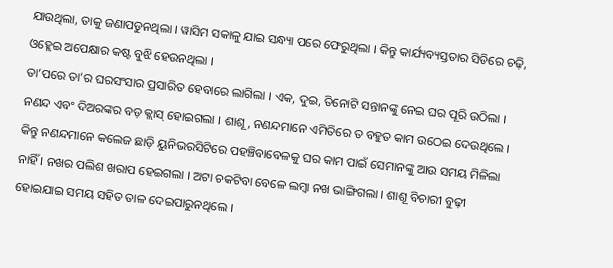ଯାଉଥିଲା, ତାକୁ ଜଣାପଡୁନଥିଲା । ୱାସିମ ସକାଳୁ ଯାଇ ସନ୍ଧ୍ୟା ପରେ ଫେରୁଥିଲା । କିନ୍ତୁ କାର୍ଯ୍ୟବ୍ୟସ୍ତତାର ସିଡିରେ ଚଢ଼ି, ଓହ୍ଲେଇ ଅପେକ୍ଷାର କଷ୍ଟ ବୁଝି ହେଉନଥିଲା ।
ତା’ପରେ ତା’ର ଘରସଂସାର ପ୍ରସାରିତ ହେବାରେ ଲାଗିଲା । ଏକ, ଦୁଇ, ତିନୋଟି ସନ୍ତାନଙ୍କୁ ନେଇ ଘର ପୂରି ଉଠିଲା । ନଣନ୍ଦ ଏବଂ ଦିଅରଙ୍କର ବଡ଼ କ୍ଲାସ୍ ହୋଇଗଲା । ଶାଶୂ, ନଣନ୍ଦମାନେ ଏମିତିରେ ତ ବହୁତ କାମ ଉଠେଇ ଦେଉଥିଲେ । କିନ୍ତୁ ନଣନ୍ଦମାନେ କଲେଜ ଛାଡ଼ି ୟୁନିଭରସିଟିରେ ପହଞ୍ଚିବାବେଳକୁ ଘର କାମ ପାଇଁ ସେମାନଙ୍କୁ ଆଉ ସମୟ ମିଳିଲା ନାହିଁ । ନଖର ପଲିଶ ଖରାପ ହେଇଗଲା । ଅଟା ଚକଟିବା ବେଳେ ଲମ୍ବା ନଖ ଭାଙ୍ଗିଗଲା । ଶାଶୂ ବିଚାରୀ ବୁଢ଼ୀ ହୋଇଯାଇ ସମୟ ସହିତ ତାଳ ଦେଇପାରୁନଥିଲେ ।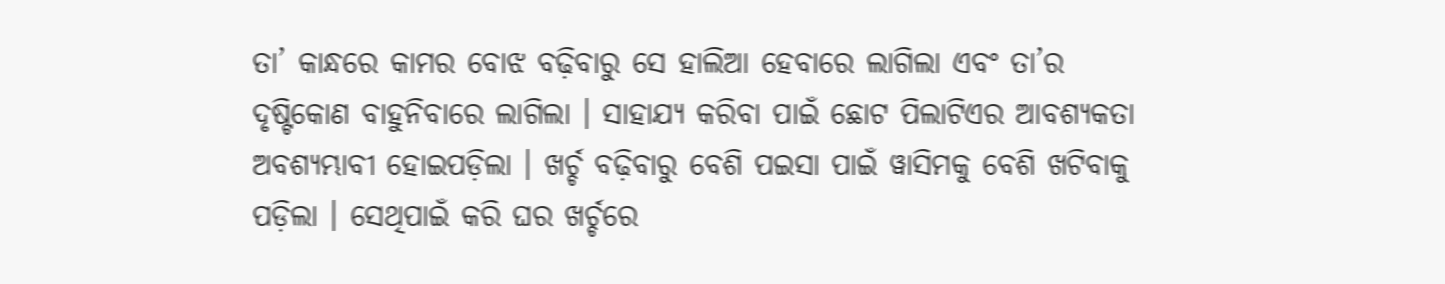ତା’ କାନ୍ଧରେ କାମର ବୋଝ ବଢ଼ିବାରୁ ସେ ହାଲିଆ ହେବାରେ ଲାଗିଲା ଏବଂ ତା’ର ଦୃଷ୍ଟିକୋଣ ବାହୁନିବାରେ ଲାଗିଲା । ସାହାଯ୍ୟ କରିବା ପାଇଁ ଛୋଟ ପିଲାଟିଏର ଆବଶ୍ୟକତା ଅବଶ୍ୟମ୍ଭାବୀ ହୋଇପଡ଼ିଲା । ଖର୍ଚ୍ଚ ବଢ଼ିବାରୁ ବେଶି ପଇସା ପାଇଁ ୱାସିମକୁ ବେଶି ଖଟିବାକୁ ପଡ଼ିଲା । ସେଥିପାଇଁ କରି ଘର ଖର୍ଚ୍ଚରେ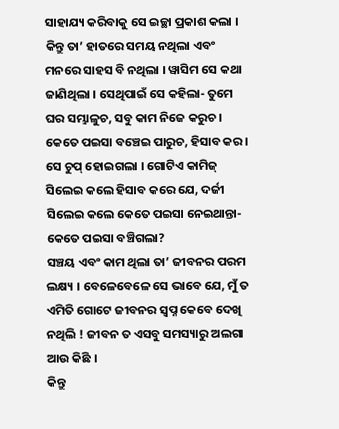ସାହାଯ୍ୟ କରିବାକୁ ସେ ଇଚ୍ଛା ପ୍ରକାଶ କଲା । କିନ୍ତୁ ତା’ ହାତରେ ସମୟ ନଥିଲା ଏବଂ ମନରେ ସାହସ ବି ନଥିଲା । ୱାସିମ ସେ କଥା ଜାଣିଥିଲା । ସେଥିପାଇଁ ସେ କହିଲା- ତୁମେ ଘର ସମ୍ଭାଳୁଚ, ସବୁ କାମ ନିଜେ କରୁଚ । କେତେ ପଇସା ବଞ୍ଚେଇ ପାରୁଚ, ହିସାବ କର । ସେ ଚୁପ୍ ହୋଇଗଲା । ଗୋଟିଏ କାମିଜ୍ ସିଲେଇ କଲେ ହିସାବ କରେ ଯେ, ଦର୍ଜୀ ସିଲେଇ କଲେ କେତେ ପଇସା ନେଇଥାନ୍ତା- କେତେ ପଇସା ବଞ୍ଚିଗଲା?
ସଞ୍ଚୟ ଏବଂ କାମ ଥିଲା ତା’ ଜୀବନର ପରମ ଲକ୍ଷ୍ୟ । ବେଳେବେଳେ ସେ ଭାବେ ଯେ, ମୁଁ ତ ଏମିତି ଗୋଟେ ଜୀବନର ସ୍ୱପ୍ନ କେବେ ଦେଖି ନଥିଲି ! ଜୀବନ ତ ଏସବୁ ସମସ୍ୟାରୁ ଅଲଗା ଆଉ କିଛି ।
କିନ୍ତୁ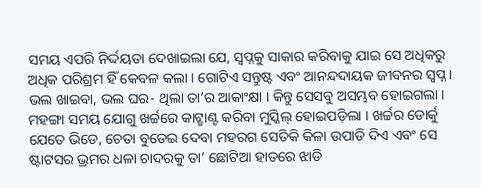ସମୟ ଏପରି ନିର୍ଦ୍ଦୟତା ଦେଖାଇଲା ଯେ, ସ୍ୱପ୍ନକୁ ସାକାର କରିବାକୁ ଯାଇ ସେ ଅଧିକରୁ ଅଧିକ ପରିଶ୍ରମ ହିଁ କେବଳ କଲା । ଗୋଟିଏ ସନ୍ତୁଷ୍ଟ ଏବଂ ଆନନ୍ଦଦାୟକ ଜୀବନର ସ୍ୱପ୍ନ । ଭଲ ଖାଇବା, ଭଲ ଘର- ଥିଲା ତା’ର ଆକାଂକ୍ଷା । କିନ୍ତୁ ସେସବୁ ଅସମ୍ଭବ ହୋଇଗଲା । ମହଙ୍ଗା ସମୟ ଯୋଗୁ ଖର୍ଚ୍ଚରେ କାଟ୍ଛାଣ୍ଟ କରିବା ମୁସ୍କିଲ୍ ହୋଇପଡ଼ିଲା । ଖର୍ଚ୍ଚର ଡୋର୍କୁ ଯେତେ ଭିଡେ, ଚେତା ବୁଡେଇ ଦେବା ମହରଗ ସେତିକି କିଳା ଉପାଡି ଦିଏ ଏବଂ ସେ ଷ୍ଟାଟସର ଭ୍ରମର ଧଳା ଚାଦରକୁ ତା’ ଛୋଟିଆ ହାତରେ ଝାଡି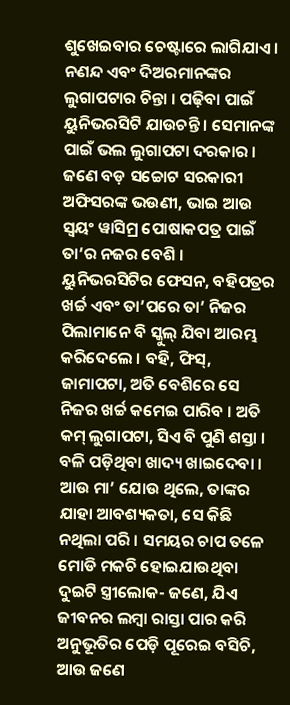ଶୁଖେଇବାର ଚେଷ୍ଟାରେ ଲାଗିଯାଏ ।
ନଣନ୍ଦ ଏବଂ ଦିଅରମାନଙ୍କର ଲୁଗାପଟାର ଚିନ୍ତା । ପଢ଼ିବା ପାଇଁ ୟୁନିଭରସିଟି ଯାଉଚନ୍ତି । ସେମାନଙ୍କ ପାଇଁ ଭଲ ଲୁଗାପଟା ଦରକାର । ଜଣେ ବଡ଼ ସଚ୍ଚୋଟ ସରକାରୀ ଅଫିସରଙ୍କ ଭଉଣୀ, ଭାଇ ଆଉ ସ୍ୱୟଂ ୱାସିମ୍ର ପୋଷାକପତ୍ର ପାଇଁ ତା’ର ନଜର ବେଶି । ୟୁନିଭରସିଟିର ଫେସନ, ବହିପତ୍ରର ଖର୍ଚ୍ଚ ଏବଂ ତା’ପରେ ତା’ ନିଜର ପିଲାମାନେ ବି ସ୍କୁଲ୍ ଯିବା ଆରମ୍ଭ କରିଦେଲେ । ବହି, ଫିସ୍, ଜାମାପଟା, ଅତି ବେଶିରେ ସେ ନିଜର ଖର୍ଚ୍ଚ କମେଇ ପାରିବ । ଅତି କମ୍ ଲୁଗାପଟା, ସିଏ ବି ପୁଣି ଶସ୍ତା । ବଳି ପଡ଼ିଥିବା ଖାଦ୍ୟ ଖାଇଦେବା । ଆଉ ମା’ ଯୋଉ ଥିଲେ, ତାଙ୍କର ଯାହା ଆବଶ୍ୟକତା, ସେ କିଛି ନଥିଲା ପରି । ସମୟର ଚାପ ତଳେ ମୋଡି ମକଚି ହୋଇଯାଉଥିବା ଦୁଇଟି ସ୍ତ୍ରୀଲୋକ- ଜଣେ, ଯିଏ ଜୀବନର ଲମ୍ବା ରାସ୍ତା ପାର କରି ଅନୁଭୂତିର ପେଡ଼ି ପୂରେଇ ବସିଚି, ଆଉ ଜଣେ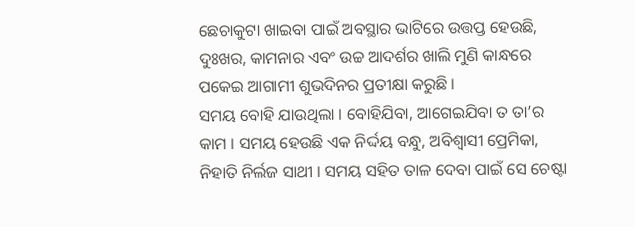ଛେଚାକୁଟା ଖାଇବା ପାଇଁ ଅବସ୍ଥାର ଭାଟିରେ ଉତ୍ତପ୍ତ ହେଉଛି, ଦୁଃଖର, କାମନାର ଏବଂ ଉଚ୍ଚ ଆଦର୍ଶର ଖାଲି ମୁଣି କାନ୍ଧରେ ପକେଇ ଆଗାମୀ ଶୁଭଦିନର ପ୍ରତୀକ୍ଷା କରୁଛି ।
ସମୟ ବୋହି ଯାଉଥିଲା । ବୋହିଯିବା, ଆଗେଇଯିବା ତ ତା’ର କାମ । ସମୟ ହେଉଛି ଏକ ନିର୍ଦ୍ଦୟ ବନ୍ଧୁ, ଅବିଶ୍ୱାସୀ ପ୍ରେମିକା, ନିହାତି ନିର୍ଲଜ ସାଥୀ । ସମୟ ସହିତ ତାଳ ଦେବା ପାଇଁ ସେ ଚେଷ୍ଟା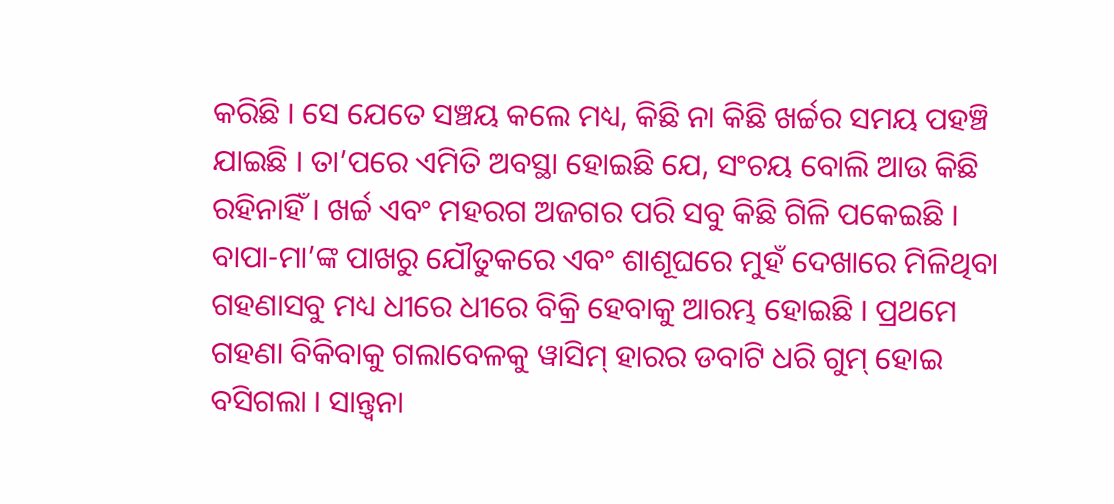କରିଛି । ସେ ଯେତେ ସଞ୍ଚୟ କଲେ ମଧ୍ୟ, କିଛି ନା କିଛି ଖର୍ଚ୍ଚର ସମୟ ପହଞ୍ଚି ଯାଇଛି । ତା’ପରେ ଏମିତି ଅବସ୍ଥା ହୋଇଛି ଯେ, ସଂଚୟ ବୋଲି ଆଉ କିଛି ରହିନାହିଁ । ଖର୍ଚ୍ଚ ଏବଂ ମହରଗ ଅଜଗର ପରି ସବୁ କିଛି ଗିଳି ପକେଇଛି । ବାପା-ମା’ଙ୍କ ପାଖରୁ ଯୌତୁକରେ ଏବଂ ଶାଶୂଘରେ ମୁହଁ ଦେଖାରେ ମିଳିଥିବା ଗହଣାସବୁ ମଧ୍ୟ ଧୀରେ ଧୀରେ ବିକ୍ରି ହେବାକୁ ଆରମ୍ଭ ହୋଇଛି । ପ୍ରଥମେ ଗହଣା ବିକିବାକୁ ଗଲାବେଳକୁ ୱାସିମ୍ ହାରର ଡବାଟି ଧରି ଗୁମ୍ ହୋଇ ବସିଗଲା । ସାନ୍ତ୍ୱନା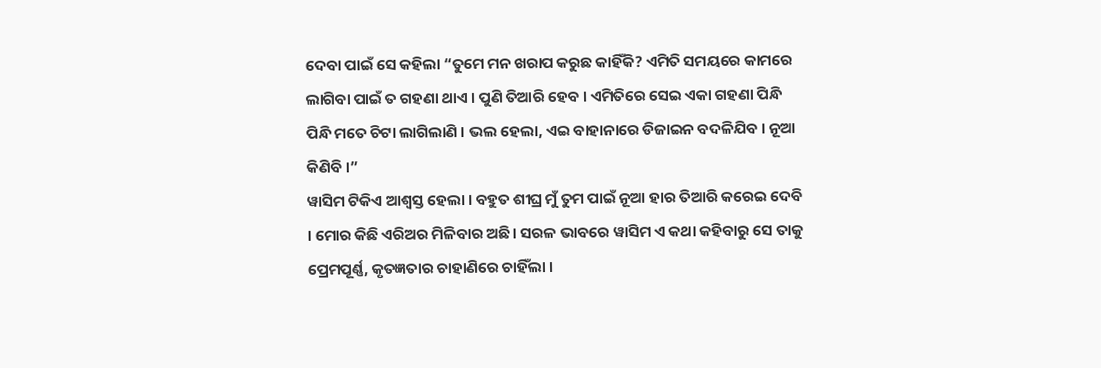ଦେବା ପାଇଁ ସେ କହିଲା “ତୁମେ ମନ ଖରାପ କରୁଛ କାହିଁକି? ଏମିତି ସମୟରେ କାମରେ ଲାଗିବା ପାଇଁ ତ ଗହଣା ଥାଏ । ପୁଣି ତିଆରି ହେବ । ଏମିତିରେ ସେଇ ଏକା ଗହଣା ପିନ୍ଧି ପିନ୍ଧି ମତେ ଚିଟା ଲାଗିଲାଣି । ଭଲ ହେଲା, ଏଇ ବାହାନାରେ ଡିଜାଇନ ବଦଳିଯିବ । ନୂଆ କିଣିବି ।”
ୱାସିମ ଟିକିଏ ଆଶ୍ୱସ୍ତ ହେଲା । ବହୁତ ଶୀଘ୍ର ମୁଁ ତୁମ ପାଇଁ ନୂଆ ହାର ତିଆରି କରେଇ ଦେବି । ମୋର କିଛି ଏରିଅର ମିଳିବାର ଅଛି । ସରଳ ଭାବରେ ୱାସିମ ଏ କଥା କହିବାରୁ ସେ ତାକୁ ପ୍ରେମପୂର୍ଣ୍ଣ, କୃତଜ୍ଞତାର ଚାହାଣିରେ ଚାହିଁଲା ।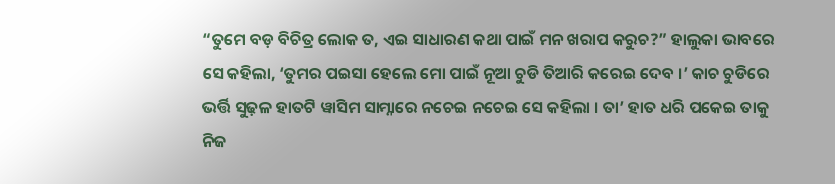“ତୁମେ ବଡ଼ ବିଚିତ୍ର ଲୋକ ତ, ଏଇ ସାଧାରଣ କଥା ପାଇଁ ମନ ଖରାପ କରୁଚ?” ହାଲୁକା ଭାବରେ ସେ କହିଲା, ‘ତୁମର ପଇସା ହେଲେ ମୋ ପାଇଁ ନୂଆ ଚୁଡି ତିଆରି କରେଇ ଦେବ ।’ କାଚ ଚୁଡିରେ ଭର୍ତ୍ତି ସୁଢ଼ଳ ହାତଟି ୱାସିମ ସାମ୍ନାରେ ନଚେଇ ନଚେଇ ସେ କହିଲା । ତା’ ହାତ ଧରି ପକେଇ ତାକୁ ନିଜ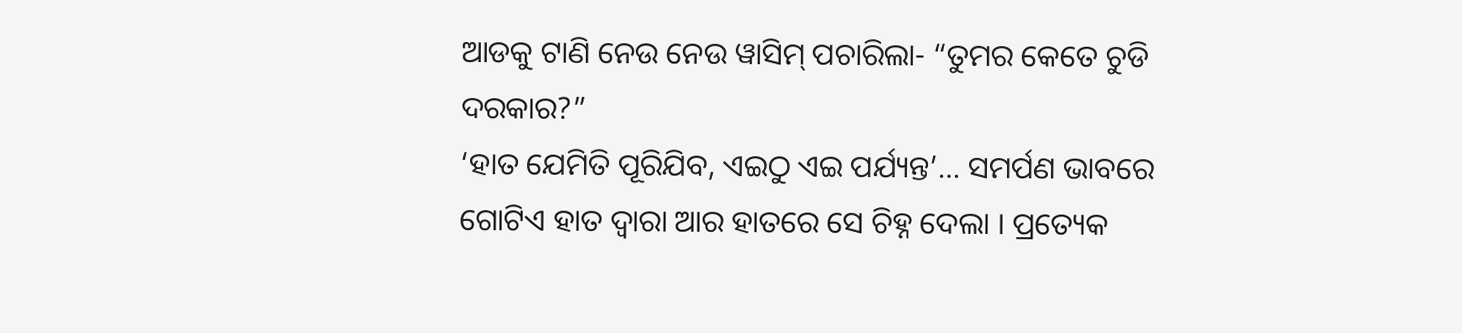ଆଡକୁ ଟାଣି ନେଉ ନେଉ ୱାସିମ୍ ପଚାରିଲା- “ତୁମର କେତେ ଚୁଡି ଦରକାର?”
‘ହାତ ଯେମିତି ପୂରିଯିବ, ଏଇଠୁ ଏଇ ପର୍ଯ୍ୟନ୍ତ’… ସମର୍ପଣ ଭାବରେ ଗୋଟିଏ ହାତ ଦ୍ୱାରା ଆର ହାତରେ ସେ ଚିହ୍ନ ଦେଲା । ପ୍ରତ୍ୟେକ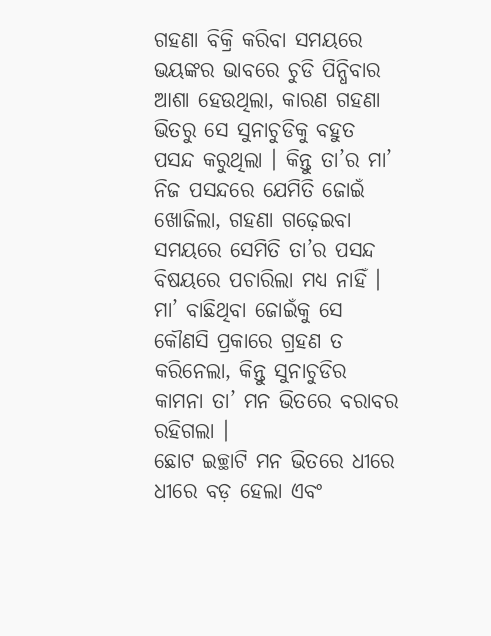ଗହଣା ବିକ୍ରି କରିବା ସମୟରେ ଭୟଙ୍କର ଭାବରେ ଚୁଡି ପିନ୍ଧିବାର ଆଶା ହେଉଥିଲା, କାରଣ ଗହଣା ଭିତରୁ ସେ ସୁନାଚୁଡିକୁ ବହୁତ ପସନ୍ଦ କରୁଥିଲା । କିନ୍ତୁ ତା’ର ମା’ ନିଜ ପସନ୍ଦରେ ଯେମିତି ଜୋଇଁ ଖୋଜିଲା, ଗହଣା ଗଢ଼େଇବା ସମୟରେ ସେମିତି ତା’ର ପସନ୍ଦ ବିଷୟରେ ପଚାରିଲା ମଧ୍ୟ ନାହିଁ । ମା’ ବାଛିଥିବା ଜୋଇଁକୁ ସେ କୌଣସି ପ୍ରକାରେ ଗ୍ରହଣ ତ କରିନେଲା, କିନ୍ତୁ ସୁନାଚୁଡିର କାମନା ତା’ ମନ ଭିତରେ ବରାବର ରହିଗଲା ।
ଛୋଟ ଇଚ୍ଛାଟି ମନ ଭିତରେ ଧୀରେ ଧୀରେ ବଡ଼ ହେଲା ଏବଂ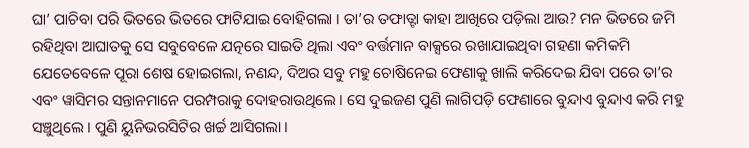ଘା’ ପାଚିବା ପରି ଭିତରେ ଭିତରେ ଫାଟିଯାଇ ବୋହିଗଲା । ତା’ର ତଫାତ୍ଟା କାହା ଆଖିରେ ପଡ଼ିଲା ଆଉ? ମନ ଭିତରେ ଜମି ରହିଥିବା ଆଘାତକୁ ସେ ସବୁବେଳେ ଯତ୍ନରେ ସାଇତି ଥିଲା ଏବଂ ବର୍ତ୍ତମାନ ବାକ୍ସରେ ରଖାଯାଇଥିବା ଗହଣା କମିକମି ଯେତେବେଳେ ପୂରା ଶେଷ ହୋଇଗଲା, ନଣନ୍ଦ, ଦିଅର ସବୁ ମହୁ ଚୋଷିନେଇ ଫେଣାକୁ ଖାଲି କରିଦେଇ ଯିବା ପରେ ତା’ର ଏବଂ ୱାସିମର ସନ୍ତାନମାନେ ପରମ୍ପରାକୁ ଦୋହରାଉଥିଲେ । ସେ ଦୁଇଜଣ ପୁଣି ଲାଗିପଡ଼ି ଫେଣାରେ ବୁନ୍ଦାଏ ବୁନ୍ଦାଏ କରି ମହୁ ସଞ୍ଚୁଥିଲେ । ପୁଣି ୟୁନିଭରସିଟିର ଖର୍ଚ୍ଚ ଆସିଗଲା ।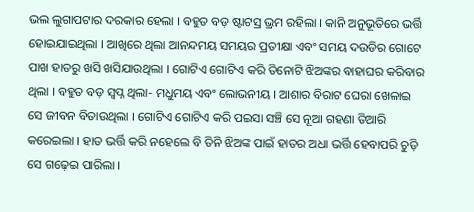ଭଲ ଲୁଗାପଟାର ଦରକାର ହେଲା । ବହୁତ ବଡ଼ ଷ୍ଟାଟସ୍ର ଭ୍ରମ ରହିଲା । କାନି ଅନୁଭୂତିରେ ଭର୍ତ୍ତି ହୋଇଯାଇଥିଲା । ଆଖିରେ ଥିଲା ଆନନ୍ଦମୟ ସମୟର ପ୍ରତୀକ୍ଷା ଏବଂ ସମୟ ଦଉଡିର ଗୋଟେ ପାଖ ହାତରୁ ଖସି ଖସିଯାଉଥିଲା । ଗୋଟିଏ ଗୋଟିଏ କରି ତିନୋଟି ଝିଅଙ୍କର ବାହାଘର କରିବାର ଥିଲା । ବହୁତ ବଡ଼ ସ୍ୱପ୍ନ ଥିଲା- ମଧୁମୟ ଏବଂ ଲୋଭନୀୟ । ଆଶାର ବିରାଟ ଘେରା ଖେଳାଇ ସେ ଜୀବନ ବିତାଉଥିଲା । ଗୋଟିଏ ଗୋଟିଏ କରି ପଇସା ସଞ୍ଚି ସେ ନୂଆ ଗହଣା ତିଆରି କରେଇଲା । ହାତ ଭର୍ତ୍ତି କରି ନହେଲେ ବି ତିନି ଝିଅଙ୍କ ପାଇଁ ହାତର ଅଧା ଭର୍ତ୍ତି ହେବାପରି ଚୁଡ଼ି ସେ ଗଢ଼େଇ ପାରିଲା ।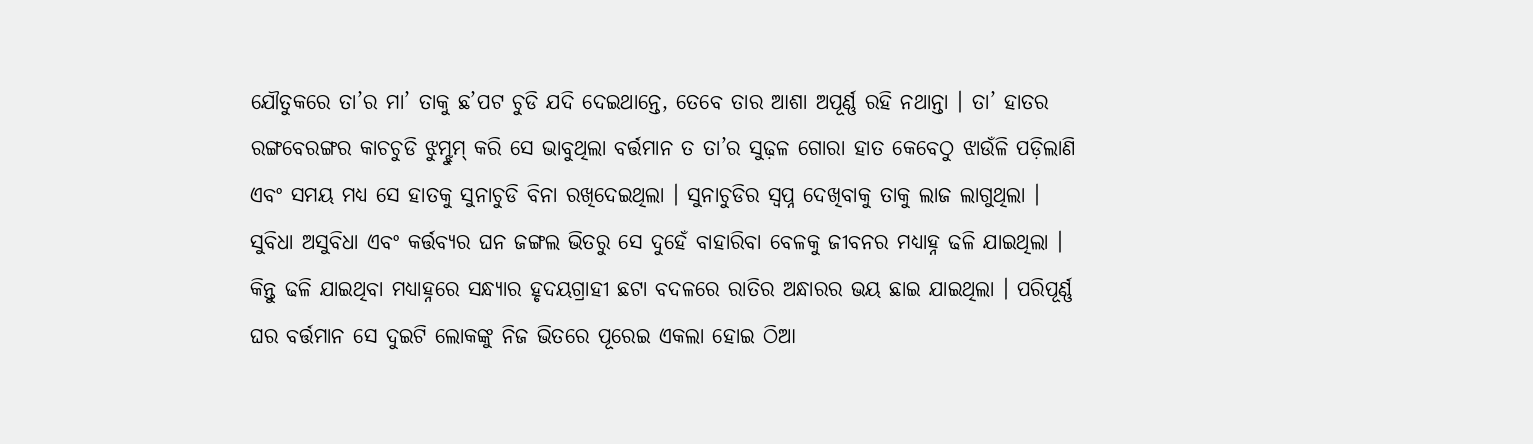ଯୌତୁକରେ ତା’ର ମା’ ତାକୁ ଛ’ପଟ ଚୁଡି ଯଦି ଦେଇଥାନ୍ତେ, ତେବେ ତାର ଆଶା ଅପୂର୍ଣ୍ଣ ରହି ନଥାନ୍ତା । ତା’ ହାତର ରଙ୍ଗବେରଙ୍ଗର କାଚଚୁଡି ଝୁମ୍ଝୁମ୍ କରି ସେ ଭାବୁଥିଲା ବର୍ତ୍ତମାନ ତ ତା’ର ସୁଢ଼ଳ ଗୋରା ହାତ କେବେଠୁ ଝାଉଁଳି ପଡ଼ିଲାଣି ଏବଂ ସମୟ ମଧ୍ୟ ସେ ହାତକୁ ସୁନାଚୁଡି ବିନା ରଖିଦେଇଥିଲା । ସୁନାଚୁଡିର ସ୍ୱପ୍ନ ଦେଖିବାକୁ ତାକୁ ଲାଜ ଲାଗୁଥିଲା ।
ସୁବିଧା ଅସୁବିଧା ଏବଂ କର୍ତ୍ତବ୍ୟର ଘନ ଜଙ୍ଗଲ ଭିତରୁ ସେ ଦୁହେଁ ବାହାରିବା ବେଳକୁ ଜୀବନର ମଧ୍ୟାହ୍ନ ଢଳି ଯାଇଥିଲା । କିନ୍ତୁ ଢଳି ଯାଇଥିବା ମଧ୍ୟାହ୍ନରେ ସନ୍ଧ୍ୟାର ହୃଦୟଗ୍ରାହୀ ଛଟା ବଦଳରେ ରାତିର ଅନ୍ଧାରର ଭୟ ଛାଇ ଯାଇଥିଲା । ପରିପୂର୍ଣ୍ଣ ଘର ବର୍ତ୍ତମାନ ସେ ଦୁଇଟି ଲୋକଙ୍କୁ ନିଜ ଭିତରେ ପୂରେଇ ଏକଲା ହୋଇ ଠିଆ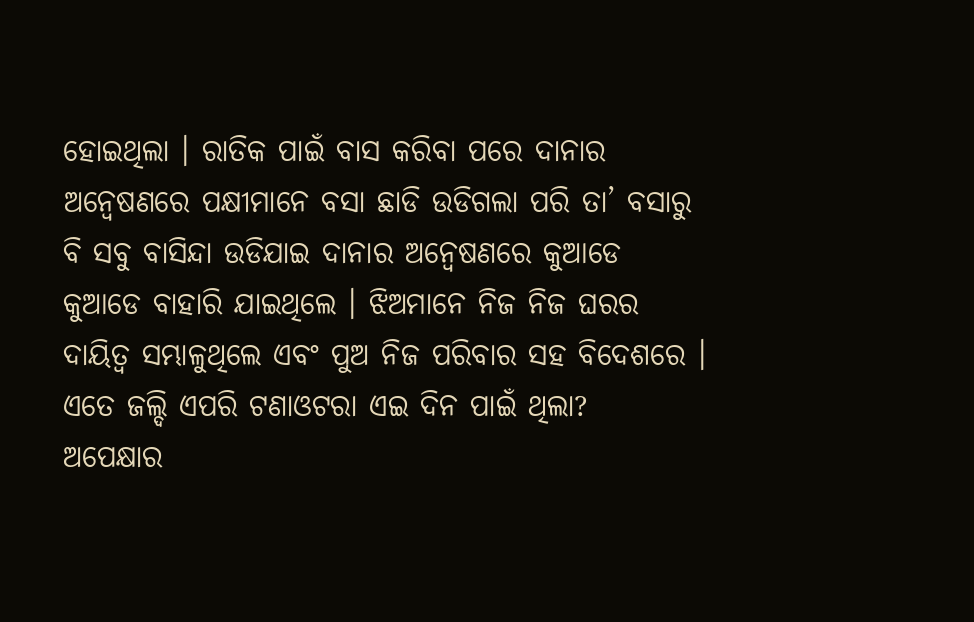ହୋଇଥିଲା । ରାତିକ ପାଇଁ ବାସ କରିବା ପରେ ଦାନାର ଅନ୍ୱେଷଣରେ ପକ୍ଷୀମାନେ ବସା ଛାଡି ଉଡିଗଲା ପରି ତା’ ବସାରୁ ବି ସବୁ ବାସିନ୍ଦା ଉଡିଯାଇ ଦାନାର ଅନ୍ୱେଷଣରେ କୁଆଡେ କୁଆଡେ ବାହାରି ଯାଇଥିଲେ । ଝିଅମାନେ ନିଜ ନିଜ ଘରର ଦାୟିତ୍ୱ ସମ୍ଭାଳୁଥିଲେ ଏବଂ ପୁଅ ନିଜ ପରିବାର ସହ ବିଦେଶରେ । ଏତେ ଜଲ୍ଦି ଏପରି ଟଣାଓଟରା ଏଇ ଦିନ ପାଇଁ ଥିଲା?
ଅପେକ୍ଷାର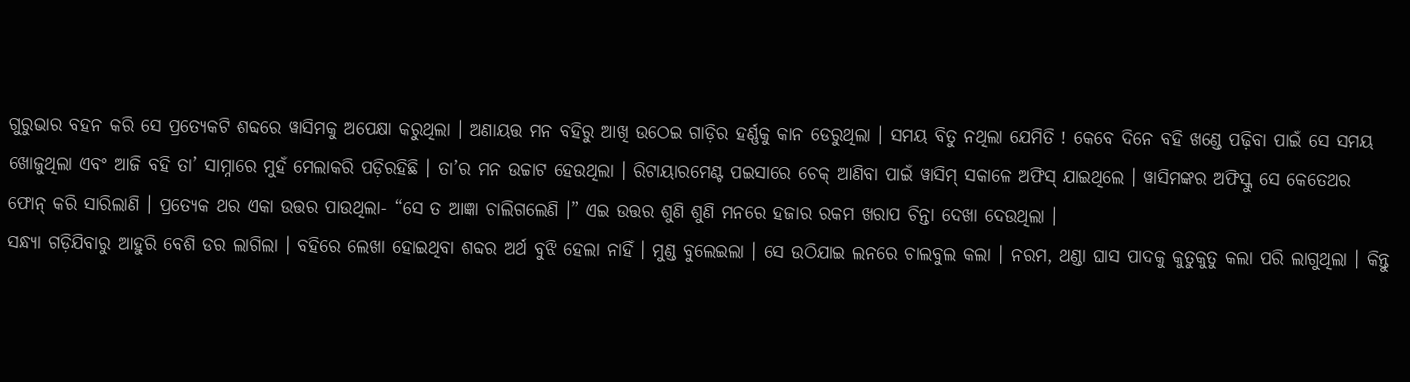ଗୁରୁଭାର ବହନ କରି ସେ ପ୍ରତ୍ୟେକଟି ଶବ୍ଦରେ ୱାସିମକୁ ଅପେକ୍ଷା କରୁଥିଲା । ଅଣାୟତ୍ତ ମନ ବହିରୁ ଆଖି ଉଠେଇ ଗାଡ଼ିର ହର୍ଣ୍ଣକୁ କାନ ଡେରୁଥିଲା । ସମୟ ବିତୁ ନଥିଲା ଯେମିତି ! କେବେ ଦିନେ ବହି ଖଣ୍ଡେ ପଢ଼ିବା ପାଇଁ ସେ ସମୟ ଖୋଜୁଥିଲା ଏବଂ ଆଜି ବହି ତା’ ସାମ୍ନାରେ ମୁହଁ ମେଲାକରି ପଡ଼ିରହିଛି । ତା’ର ମନ ଉଚ୍ଚାଟ ହେଉଥିଲା । ରିଟାୟାରମେଣ୍ଟ ପଇସାରେ ଚେକ୍ ଆଣିବା ପାଇଁ ୱାସିମ୍ ସକାଳେ ଅଫିସ୍ ଯାଇଥିଲେ । ୱାସିମଙ୍କର ଅଫିସ୍କୁ ସେ କେତେଥର ଫୋନ୍ କରି ସାରିଲାଣି । ପ୍ରତ୍ୟେକ ଥର ଏକା ଉତ୍ତର ପାଉଥିଲା- “ସେ ତ ଆଜ୍ଞା ଚାଲିଗଲେଣି ।” ଏଇ ଉତ୍ତର ଶୁଣି ଶୁଣି ମନରେ ହଜାର ରକମ ଖରାପ ଚିନ୍ତା ଦେଖା ଦେଉଥିଲା ।
ସନ୍ଧ୍ୟା ଗଡ଼ିଯିବାରୁ ଆହୁରି ବେଶି ଡର ଲାଗିଲା । ବହିରେ ଲେଖା ହୋଇଥିବା ଶବ୍ଦର ଅର୍ଥ ବୁଝି ହେଲା ନାହିଁ । ମୁଣ୍ଡ ବୁଲେଇଲା । ସେ ଉଠିଯାଇ ଲନରେ ଚାଲବୁଲ କଲା । ନରମ, ଥଣ୍ଡା ଘାସ ପାଦକୁ କୁତୁକୁତୁ କଲା ପରି ଲାଗୁଥିଲା । କିନ୍ତୁ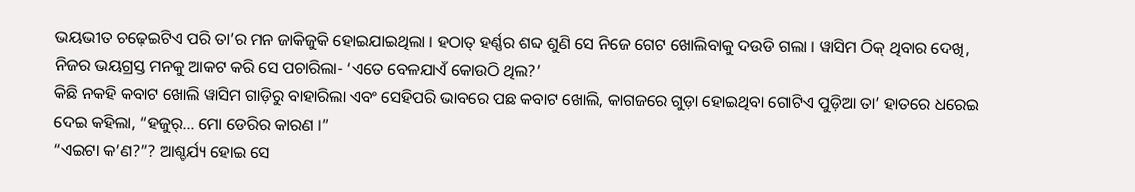ଭୟଭୀତ ଚଢ଼େଇଟିଏ ପରି ତା’ର ମନ ଜାକିଜୁକି ହୋଇଯାଇଥିଲା । ହଠାତ୍ ହର୍ଣ୍ଣର ଶବ୍ଦ ଶୁଣି ସେ ନିଜେ ଗେଟ ଖୋଲିବାକୁ ଦଉଡି ଗଲା । ୱାସିମ ଠିକ୍ ଥିବାର ଦେଖି, ନିଜର ଭୟଗ୍ରସ୍ତ ମନକୁ ଆକଟ କରି ସେ ପଚାରିଲା- ‘ଏତେ ବେଳଯାଏଁ କୋଉଠି ଥିଲ?’
କିଛି ନକହି କବାଟ ଖୋଲି ୱାସିମ ଗାଡ଼ିରୁ ବାହାରିଲା ଏବଂ ସେହିପରି ଭାବରେ ପଛ କବାଟ ଖୋଲି, କାଗଜରେ ଗୁଡ଼ା ହୋଇଥିବା ଗୋଟିଏ ପୁଡ଼ିଆ ତା’ ହାତରେ ଧରେଇ ଦେଇ କହିଲା, “ହଜୁର୍… ମୋ ଡେରିର କାରଣ ।”
“ଏଇଟା କ’ଣ?”? ଆଶ୍ଚର୍ଯ୍ୟ ହୋଇ ସେ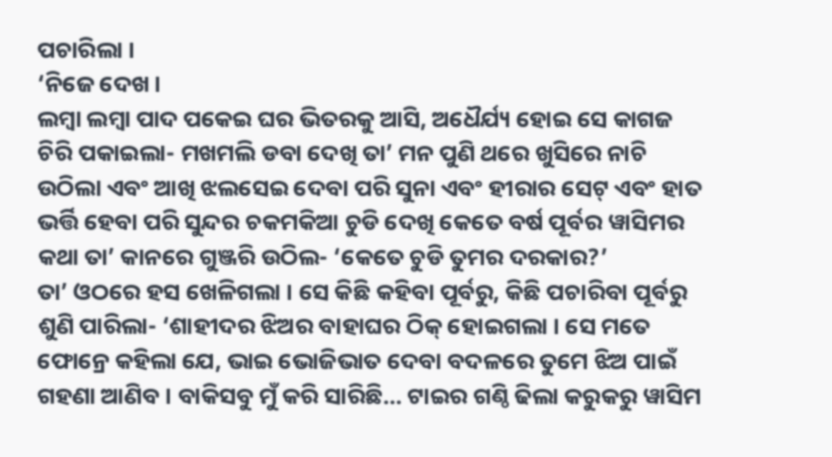ପଚାରିଲା ।
‘ନିଜେ ଦେଖ ।
ଲମ୍ବା ଲମ୍ବା ପାଦ ପକେଇ ଘର ଭିତରକୁ ଆସି, ଅଧୈର୍ଯ୍ୟ ହୋଇ ସେ କାଗଜ ଚିରି ପକାଇଲା- ମଖମଲି ଡବା ଦେଖି ତା’ ମନ ପୁଣି ଥରେ ଖୁସିରେ ନାଚି ଉଠିଲା ଏବଂ ଆଖି ଝଲସେଇ ଦେବା ପରି ସୁନା ଏବଂ ହୀରାର ସେଟ୍ ଏବଂ ହାତ ଭର୍ତ୍ତି ହେବା ପରି ସୁନ୍ଦର ଚକମକିଆ ଚୁଡି ଦେଖି କେତେ ବର୍ଷ ପୂର୍ବର ୱାସିମର କଥା ତା’ କାନରେ ଗୁଞ୍ଜରି ଉଠିଲ- ‘କେତେ ଚୁଡି ତୁମର ଦରକାର?’
ତା’ ଓଠରେ ହସ ଖେଳିଗଲା । ସେ କିଛି କହିବା ପୂର୍ବରୁ, କିଛି ପଚାରିବା ପୂର୍ବରୁ ଶୁଣି ପାରିଲା- ‘ଶାହୀଦର ଝିଅର ବାହାଘର ଠିକ୍ ହୋଇଗଲା । ସେ ମତେ ଫୋନ୍ରେ କହିଲା ଯେ, ଭାଇ ଭୋଜିଭାତ ଦେବା ବଦଳରେ ତୁମେ ଝିଅ ପାଇଁ ଗହଣା ଆଣିବ । ବାକିସବୁ ମୁଁ କରି ସାରିଛି… ଟାଇର ଗଣ୍ଠି ଢିଲା କରୁକରୁ ୱାସିମ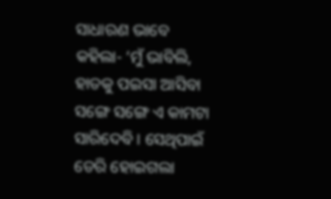ସାଧାରଣ ଭାବେ କହିଲା- ‘ମୁଁ ଭାବିଲି, ହାତକୁ ପଇସା ଆସିବା ସଙ୍ଗେ ସଙ୍ଗେ ଏ କାମଟା ସାରିଦେବି । ସେଥିପାଇଁ ଡେରି ହୋଇଗଲା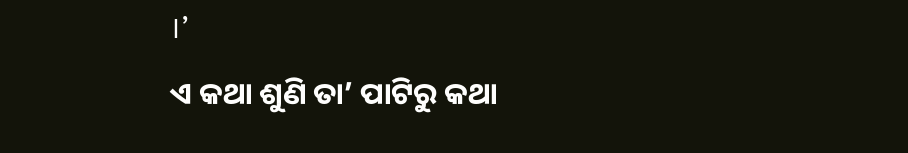।’
ଏ କଥା ଶୁଣି ତା’ ପାଟିରୁ କଥା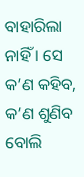ବାହାରିଲା ନାହିଁ । ସେ କ’ଣ କହିବ, କ’ଣ ଶୁଣିବ ବୋଲି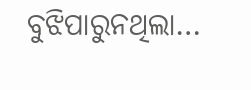ବୁଝିପାରୁନଥିଲା…